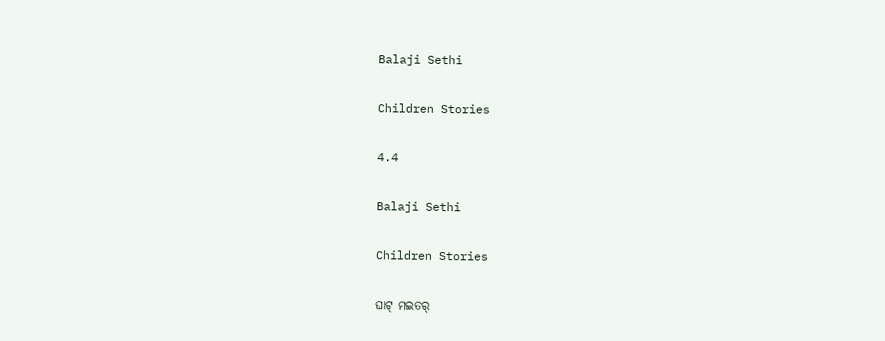Balaji Sethi

Children Stories

4.4

Balaji Sethi

Children Stories

ଘାଟ୍ ମଇତର୍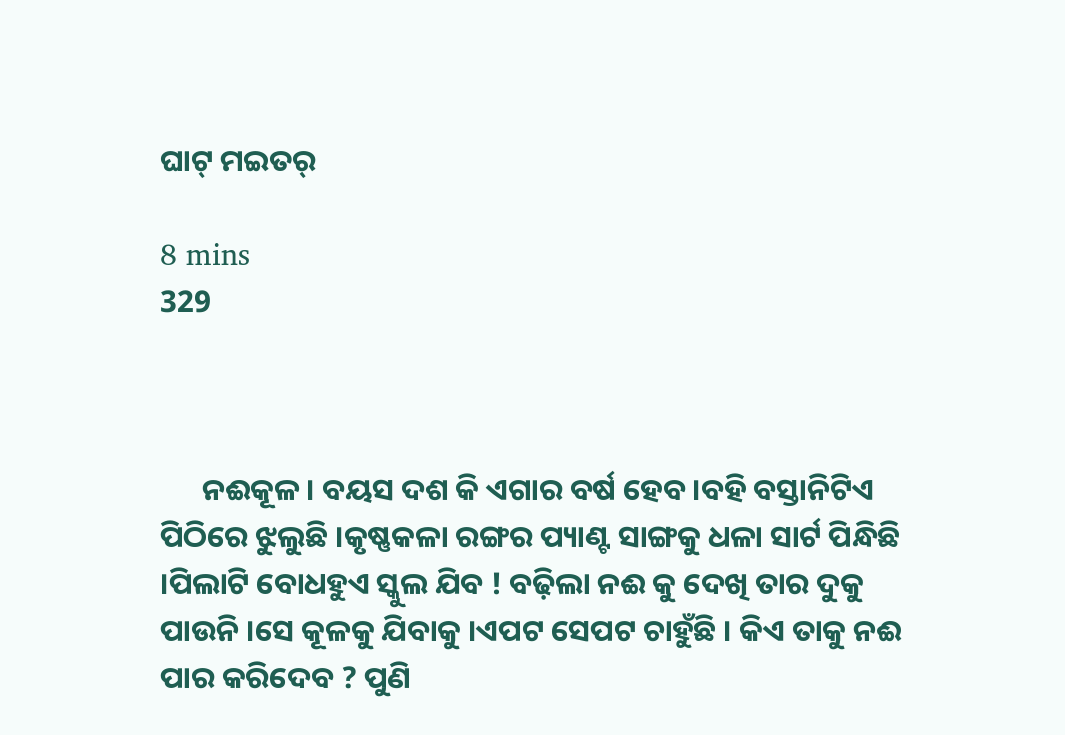ଘାଟ୍ ମଇତର୍

8 mins
329



      ନଈକୂଳ । ବୟସ ଦଶ କି ଏଗାର ବର୍ଷ ହେବ ।ବହି ବସ୍ତାନିଟିଏ ପିଠିରେ ଝୁଲୁଛି ।କୃଷ୍ଣକଳା ରଙ୍ଗର ପ୍ୟାଣ୍ଟ ସାଙ୍ଗକୁ ଧଳା ସାର୍ଟ ପିନ୍ଧିଛି ।ପିଲାଟି ବୋଧହୁଏ ସ୍କୁଲ ଯିବ ! ବଢ଼ିଲା ନଈ କୁ ଦେଖି ତାର ଦୁକୁ ପାଉନି ।ସେ କୂଳକୁ ଯିବାକୁ ।ଏପଟ ସେପଟ ଚାହୁଁଛି । କିଏ ତାକୁ ନଈ ପାର କରିଦେବ ? ପୁଣି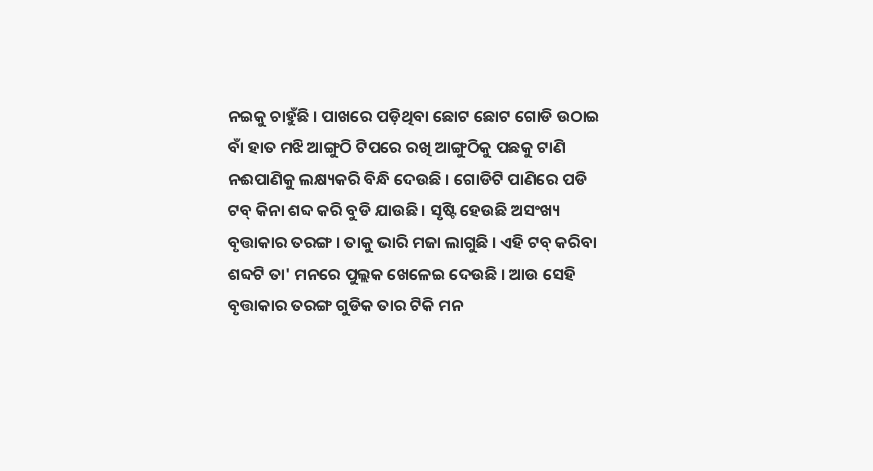ନଇକୁ ଚାହୁଁଛି । ପାଖରେ ପଡ଼ିଥିବା ଛୋଟ ଛୋଟ ଗୋଡି ଉଠାଇ ବାଁ ହାତ ମଝି ଆଙ୍ଗୁଠି ଟିପରେ ରଖି ଆଙ୍ଗୁଠିକୁ ପଛକୁ ଟାଣି ନଈପାଣିକୁ ଲକ୍ଷ୍ୟକରି ବିନ୍ଧି ଦେଉଛି । ଗୋଡିଟି ପାଣିରେ ପଡି ଟବ୍ କିନା ଶବ୍ଦ କରି ବୁଡି ଯାଉଛି । ସୃଷ୍ଟି ହେଉଛି ଅସଂଖ୍ୟ ବୃତ୍ତାକାର ତରଙ୍ଗ । ତାକୁ ଭାରି ମଜା ଲାଗୁଛି । ଏହି ଟବ୍ କରିବା ଶବ୍ଦଟି ତା' ମନରେ ପୁଲ୍ଲକ ଖେଳେଇ ଦେଉଛି । ଆଉ ସେହି ବୃତ୍ତାକାର ତରଙ୍ଗ ଗୁଡିକ ତାର ଟିକି ମନ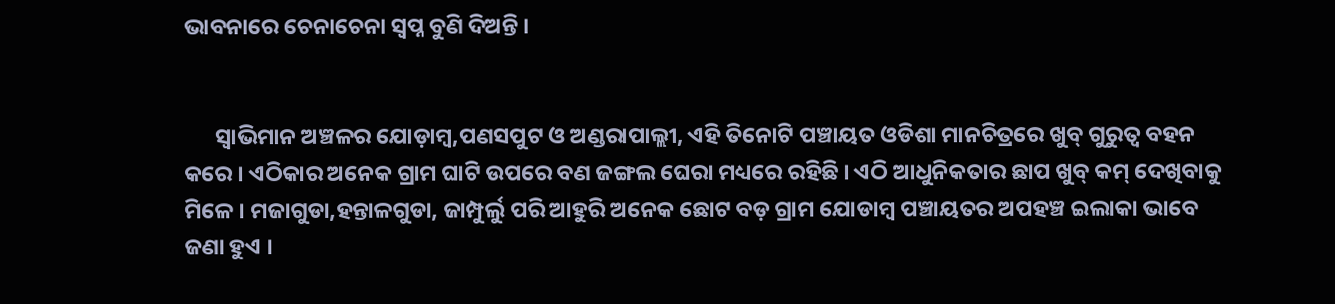ଭାବନାରେ ଚେନାଚେନା ସ୍ୱପ୍ନ ବୁଣି ଦିଅନ୍ତି ।


      ସ୍ୱାଭିମାନ ଅଞ୍ଚଳର ଯୋଡ଼ାମ୍ବ,ପଣସପୁଟ ଓ ଅଣ୍ଡରାପାଲ୍ଲୀ, ଏହି ତିନୋଟି ପଞ୍ଚାୟତ ଓଡିଶା ମାନଚିତ୍ରରେ ଖୁବ୍ ଗୁରୁତ୍ଵ ବହନ କରେ । ଏଠିକାର ଅନେକ ଗ୍ରାମ ଘାଟି ଉପରେ ବଣ ଜଙ୍ଗଲ ଘେରା ମଧ୍ୟରେ ରହିଛି । ଏଠି ଆଧୁନିକତାର ଛାପ ଖୁବ୍ କମ୍ ଦେଖିବାକୁ ମିଳେ । ମଜାଗୁଡା,ହନ୍ତାଳଗୁଡା, ଜାମ୍ପୁର୍ଲୁ ପରି ଆହୁରି ଅନେକ ଛୋଟ ବଡ଼ ଗ୍ରାମ ଯୋଡାମ୍ବ ପଞ୍ଚାୟତର ଅପହଞ୍ଚ ଇଲାକା ଭାବେ ଜଣା ହୁଏ ।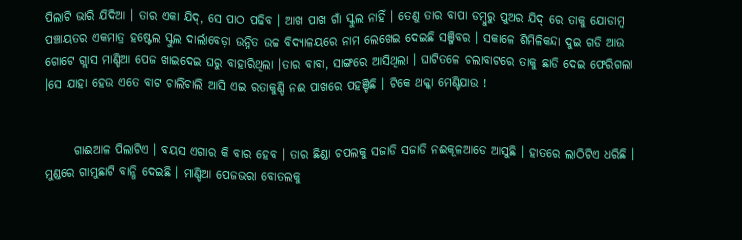ପିଲାଟି ଭାରି ଯିଦିଆ । ତାର ଏକା ଯିଦ୍, ସେ ପାଠ ପଢିବ । ଆଖ ପାଖ ଗାଁ ସ୍କୁଲ ନାହିଁ । ତେଣୁ ତାର ବାପା ଡମ୍ବୁରୁ ପୁଅର ଯିଦ୍‌ ରେ ତାକୁ ଯୋଡାମ୍ବ ପଞ୍ଚାୟତର ଏକମାତ୍ର ହଷ୍ଟେଲ ସ୍କୁଲ ଦାର୍ଲାବେଡ଼ା ଉନ୍ନିତ ଉଚ୍ଚ ବିଦ୍ୟାଳୟରେ ନାମ ଲେଖେଇ ଦେଇଛି ସଞ୍ଜିବର । ସକାଳେ ଶିମିଳିକନ୍ଦା ଦୁଇ ଗଡି ଆଉ ଗୋଟେ ଗ୍ଲାସ ମାଣ୍ଡିଆ ପେଜ ଖାଇଦେଇ ଘରୁ ବାହାରିଥିଲା ।ତାର ବାବା, ସାଙ୍ଗରେ ଆସିଥିଲା । ଘାଟିତଳେ ଚଲାବାଟରେ ତାକୁ ଛାଡି ଦେଇ ଫେରିଗଲା ।ସେ ଯାହା ହେଉ ଏତେ ବାଟ ଚାଲିଚାଲି ଆସି ଏଇ ରତାକୁଣ୍ଡି ନଈ ପାଖରେ ପହଞ୍ଚିଛି । ଟିକେ ଥକ୍କା ମେଣ୍ଟିଯାଉ !


      ଗାଈଆଳ ପିଲାଟିଏ । ବୟସ ଏଗାର କି ବାର ହେବ । ତାର ଛିଣ୍ଡା ଚପଲକୁ ସଜାଡି ସଜାଡି ନଈକୂଳଆଡେ ଆସୁଛି । ହାତରେ ଲାଠିଟିଏ ଧରିଛି । ମୁଣ୍ଡରେ ଗାମୁଛାଟି ବାନ୍ଧି ଦେଇଛି । ମାଣ୍ଡିଆ ପେଜଭରା ବୋତଲକୁ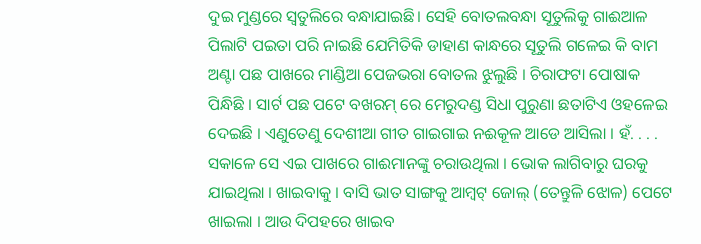ଦୁଇ ମୁଣ୍ଡରେ ସ୍ଵତୁଲିରେ ବନ୍ଧାଯାଇଛି। ସେହି ବୋତଲବନ୍ଧା ସୂତୁଲିକୁ ଗାଈଆଳ ପିଲାଟି ପଇତା ପରି ନାଇଛି ଯେମିତିକି ଡାହାଣ କାନ୍ଧରେ ସୂତୁଲି ଗଳେଇ କି ବାମ ଅଣ୍ଟା ପଛ ପାଖରେ ମାଣ୍ଡିଆ ପେଜଭରା ବୋତଲ ଝୁଲୁଛି । ଚିରାଫଟା ପୋଷାକ ପିନ୍ଧିଛି । ସାର୍ଟ ପଛ ପଟେ ବଖରମ୍ ରେ ମେରୁଦଣ୍ଡ ସିଧା ପୁରୁଣା ଛତାଟିଏ ଓହଳେଇ ଦେଇଛି । ଏଣୁତେଣୁ ଦେଶୀଆ ଗୀତ ଗାଇଗାଇ ନଈକୂଳ ଆଡେ ଆସିଲା । ହଁ. . . . ସକାଳେ ସେ ଏଇ ପାଖରେ ଗାଈମାନଙ୍କୁ ଚରାଉଥିଲା । ଭୋକ ଲାଗିବାରୁ ଘରକୁ ଯାଇଥିଲା । ଖାଇବାକୁ । ବାସି ଭାତ ସାଙ୍ଗକୁ ଆମ୍ବଟ୍ ଜୋଲ୍ (ତେନ୍ତୁଳି ଝୋଳ) ପେଟେ ଖାଇଲା । ଆଉ ଦିପହରେ ଖାଇବ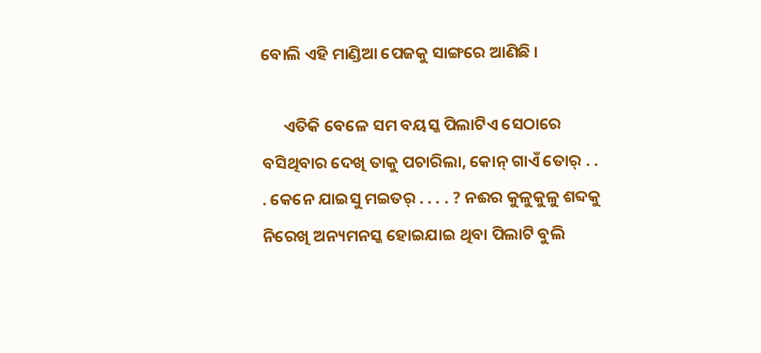ବୋଲି ଏହି ମାଣ୍ଡିଆ ପେଜକୁ ସାଙ୍ଗରେ ଆଣିଛି ।

      ଏତିକି ବେଳେ ସମ ବୟସ୍କ ପିଲାଟିଏ ସେଠାରେ ବସିଥିବାର ଦେଖି ତାକୁ ପଚାରିଲା, କୋନ୍ ଗାଏଁ ତୋର୍ . . . କେନେ ଯାଇସୁ ମଇତର୍ . . . . ? ନଈର କୁଳୁକୁଳୁ ଶବ୍ଦକୁ ନିରେଖି ଅନ୍ୟମନସ୍କ ହୋଇଯାଇ ଥିବା ପିଲାଟି ବୁଲି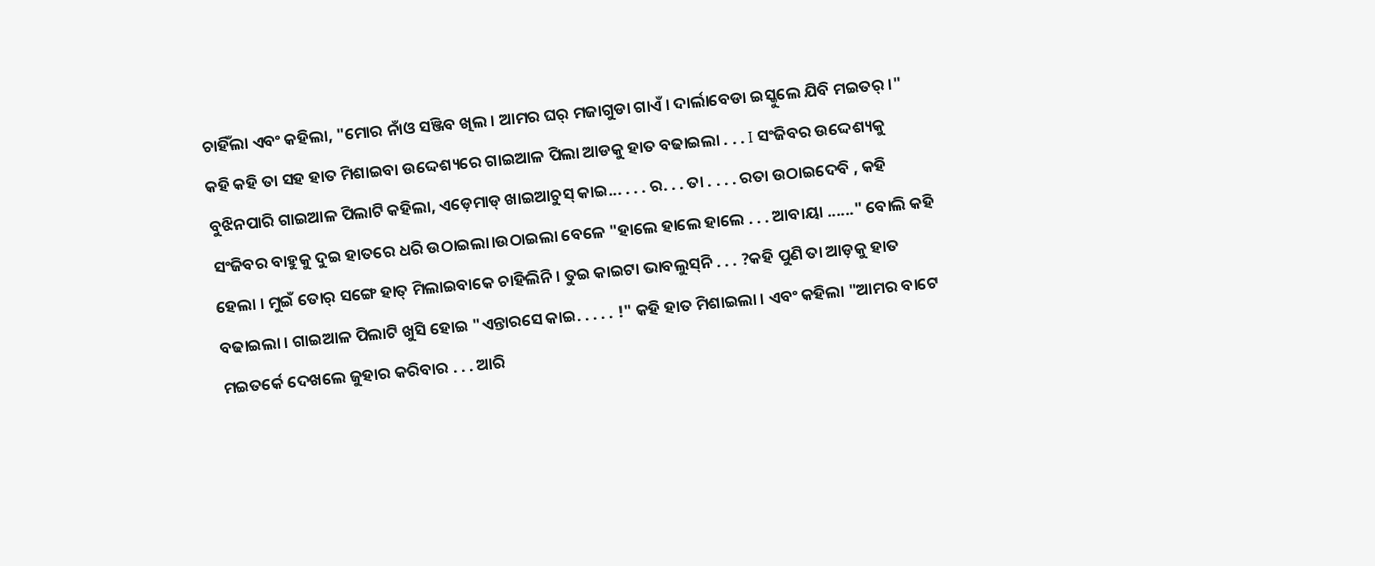ଚାହିଁଲା ଏବଂ କହିଲା, "ମୋର ନାଁଓ ସଞ୍ଜିବ ଖିଲ । ଆମର ଘର୍ ମଜାଗୁଡା ଗାଏଁ । ଦାର୍ଲାବେଡା ଇସ୍କୁଲେ ଯିବି ମଇତର୍ ।" କହି କହି ତା ସହ ହାତ ମିଶାଇବା ଉଦ୍ଦେଶ୍ୟରେ ଗାଇଆଳ ପିଲା ଆଡକୁ ହାତ ବଢାଇଲା . . . I ସଂଜିବର ଉଦ୍ଦେଶ୍ୟକୁ ବୁଝିନପାରି ଗାଇଆଳ ପିଲାଟି କହିଲା, ଏଡ଼େମାଡ୍‌ ଖାଇଆଚୁସ୍‌ କାଇ... . . . ର. . . ତା . . . . ରତା ଉଠାଇଦେବି , କହି ସଂଜିବର ବାହୁକୁ ଦୁଇ ହାତରେ ଧରି ଉଠାଇଲା।ଉଠାଇଲା ବେଳେ "ହାଲେ ହାଲେ ହାଲେ . . . ଆବାୟା ......" ବୋଲି କହି ହେଲା । ମୁଇଁ ତୋର୍ ସଙ୍ଗେ ହାତ୍ ମିଲାଇବାକେ ଚାହିଲିନି । ତୁଇ କାଇଟା ଭାବଲୁସ୍‌ନି . . . ?କହି ପୁଣି ତା ଆଡ଼କୁ ହାତ ବଢାଇଲା । ଗାଇଆଳ ପିଲାଟି ଖୁସି ହୋଇ "ଏନ୍ତାରସେ କାଇ. . . . . !" କହି ହାତ ମିଶାଇଲା । ଏବଂ କହିଲା "ଆମର ବାଟେ ମଇତର୍କେ ଦେଖଲେ ଜୁହାର କରିବାର . . . ଆରି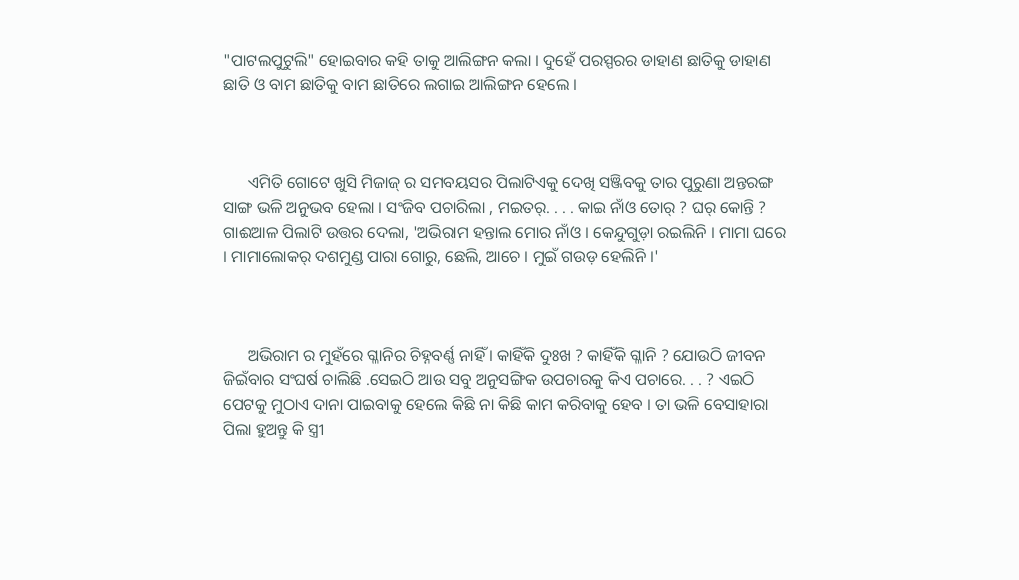"ପାଟଲପୁଟୁଲି" ହୋଇବାର କହି ତାକୁ ଆଲିଙ୍ଗନ କଲା । ଦୁହେଁ ପରସ୍ପରର ଡାହାଣ ଛାତିକୁ ଡାହାଣ ଛାତି ଓ ବାମ ଛାତିକୁ ବାମ ଛାତିରେ ଲଗାଇ ଆଲିଙ୍ଗନ ହେଲେ ।



      ଏମିତି ଗୋଟେ ଖୁସି ମିଜାଜ୍ ର ସମବୟସର ପିଲାଟିଏକୁ ଦେଖି ସଞ୍ଜିବକୁ ତାର ପୁରୁଣା ଅନ୍ତରଙ୍ଗ ସାଙ୍ଗ ଭଳି ଅନୁଭବ ହେଲା । ସଂଜିବ ପଚାରିଲା , ମଇତର୍. . . . କାଇ ନାଁଓ ତୋର୍ ? ଘର୍ କୋନ୍ତି ? ଗାଈଆଳ ପିଲାଟି ଉତ୍ତର ଦେଲା, 'ଅଭିରାମ ହନ୍ତାଲ ମୋର ନାଁଓ । କେନ୍ଦୁଗୁଡ଼ା ରଇଲିନି । ମାମା ଘରେ । ମାମାଲୋକର୍ ଦଶମୁଣ୍ଡ ପାରା ଗୋରୁ, ଛେଲି, ଆଚେ । ମୁଇଁ ଗଉଡ଼ ହେଲିନି ।'



      ଅଭିରାମ ର ମୁହଁରେ ଗ୍ଳାନିର ଚିହ୍ନବର୍ଣ୍ଣ ନାହିଁ । କାହିଁକି ଦୁଃଖ ? କାହିଁକି ଗ୍ଳାନି ? ଯୋଉଠି ଜୀବନ ଜିଇଁବାର ସଂଘର୍ଷ ଚାଲିଛି .ସେଇଠି ଆଉ ସବୁ ଅନୁସଙ୍ଗିକ ଉପଚାରକୁ କିଏ ପଚାରେ. . . ? ଏଇଠି ପେଟକୁ ମୁଠାଏ ଦାନା ପାଇବାକୁ ହେଲେ କିଛି ନା କିଛି କାମ କରିବାକୁ ହେବ । ତା ଭଳି ବେସାହାରା ପିଲା ହୁଅନ୍ତୁ କି ସ୍ତ୍ରୀ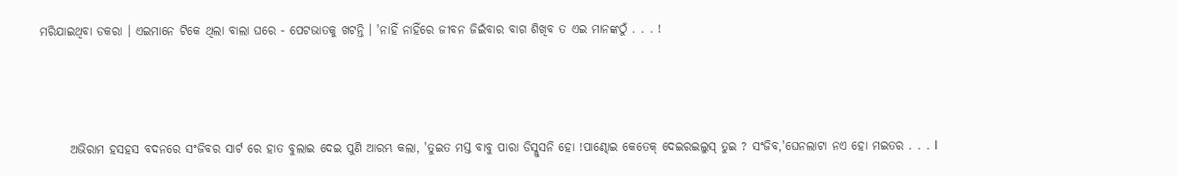ମରିଯାଇଥିବା ଡକରା । ଏଇମାନେ ଟିକେ ଥିଲା ବାଲା ଘରେ - ପେଟଭାତକୁ ଖଟନ୍ତି । 'ନାହିଁ ନାହିଁରେ ଜୀବନ ଜିଇଁବାର ବାଗ ଶିଖିବ ତ ଏଇ ମାନଙ୍କଠୁଁ . . . !



      ଅଭିରାମ ହସହସ ବଦନରେ ସଂଜିବର ସାର୍ଟ ରେ ହାତ ବୁଲାଇ ଦେଇ ପୁଣି ଆରମ୍ଭ କଲା, 'ତୁଇତ ମସ୍ତ ବାବୁ ପାରା ଡିସ୍ଲୁସନି ହୋ !ପାଣ୍ଢୋଇ କେତେକ୍ ଦେଇରଇଲୁସ୍‌ ତୁଇ ? ସଂଜିବ,'ଘେନଲାଟା ନଏ ହୋ ମଇତର . . . I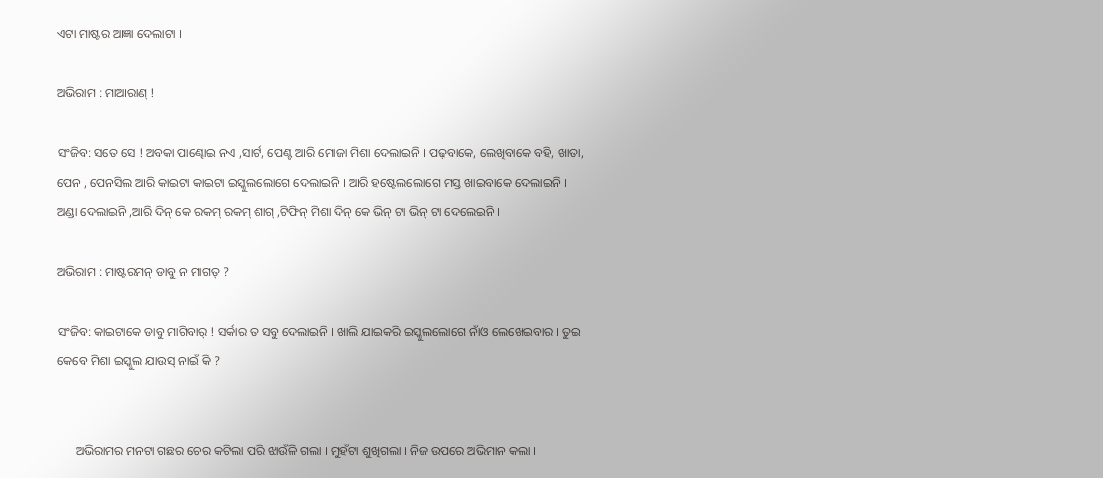ଏଟା ମାଷ୍ଟର ଆଜ୍ଞା ଦେଲାଟା ।

ଅଭିରାମ : ମାଆରାଣ୍ !

ସଂଜିବ: ସତେ ସେ ! ଅବକା ପାଣ୍ଢୋଇ ନଏ ,ସାର୍ଟ, ପେଣ୍ଟ ଆରି ମୋଜା ମିଶା ଦେଲାଇନି । ପଢ଼ବାକେ, ଲେଖିବାକେ ବହି, ଖାତା, ପେନ , ପେନସିଲ ଆରି କାଇଟା କାଇଟା ଇସ୍କୁଲଲୋଗେ ଦେଲାଇନି । ଆରି ହଷ୍ଟେଲଲୋଗେ ମସ୍ତ ଖାଇବାକେ ଦେଲାଇନି । ଅଣ୍ଡା ଦେଲାଇନି ,ଆରି ଦିନ୍ କେ ରକମ୍ ରକମ୍ ଶାଗ୍ ,ଟିଫିନ୍ ମିଶା ଦିନ୍ କେ ଭିନ୍ ଟା ଭିନ୍ ଟା ଦେଲେଇନି ।

ଅଭିରାମ : ମାଷ୍ଟରମନ୍ ଡାବୁ ନ ମାଗତ୍ ?

ସଂଜିବ: କାଇଟାକେ ଡାବୁ ମାଗିବାର୍ ! ସର୍କାର ତ ସବୁ ଦେଲାଇନି । ଖାଲି ଯାଇକରି ଇସ୍କୁଲଲୋଗେ ନାଁଓ ଲେଖେଇବାର । ତୁଇ କେବେ ମିଶା ଇସ୍କୁଲ ଯାଉସ୍‌ ନାଇଁ କି ?


      ଅଭିରାମର ମନଟା ଗଛର ଚେର କଟିଲା ପରି ଝାଉଁଳି ଗଲା । ମୁହଁଟା ଶୁଖିଗଲା । ନିଜ ଉପରେ ଅଭିମାନ କଲା ।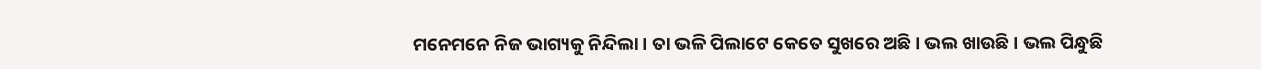ମନେମନେ ନିଜ ଭାଗ୍ୟକୁ ନିନ୍ଦିଲା । ତା ଭଳି ପିଲାଟେ କେତେ ସୁଖରେ ଅଛି । ଭଲ ଖାଉଛି । ଭଲ ପିନ୍ଧୁଛି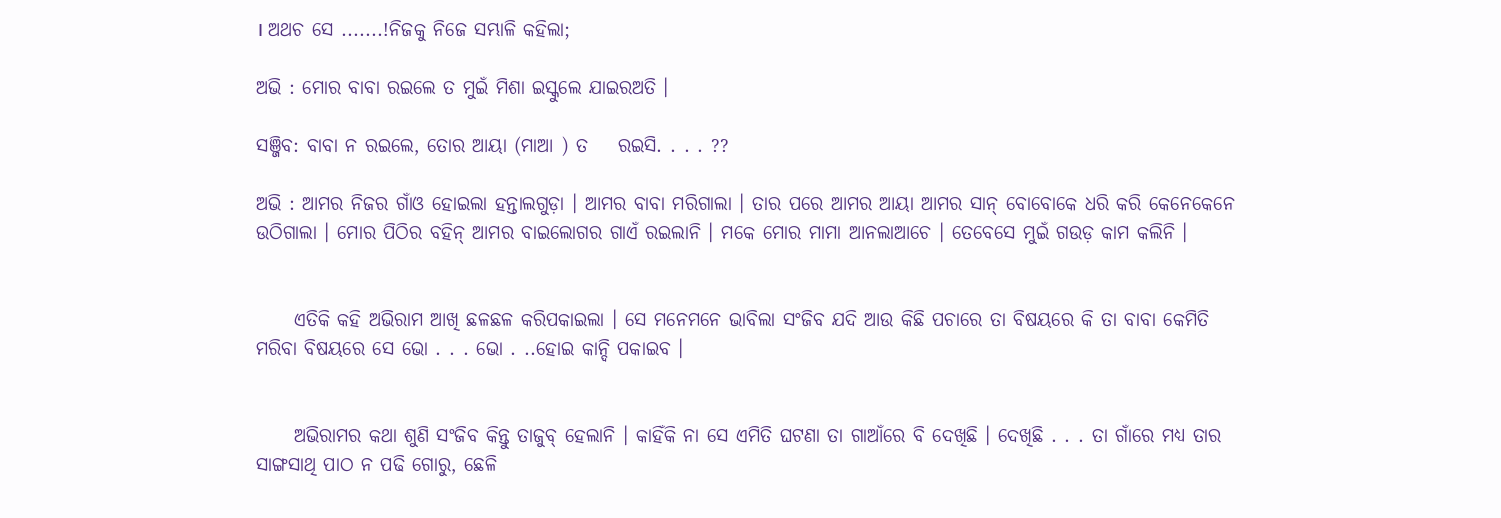। ଅଥଚ ସେ .......!ନିଜକୁ ନିଜେ ସମ୍ଭାଳି କହିଲା;

ଅଭି : ମୋର ବାବା ରଇଲେ ତ ମୁଇଁ ମିଶା ଇସ୍କୁଲେ ଯାଇରଅତି ।

ସଞ୍ଜିବ: ବାବା ନ ରଇଲେ, ତୋର ଆୟା (ମାଆ ) ତ    ରଇସି. . . . ??

ଅଭି : ଆମର ନିଜର ଗାଁଓ ହୋଇଲା ହନ୍ତାଲଗୁଡ଼ା । ଆମର ବାବା ମରିଗାଲା । ତାର ପରେ ଆମର ଆୟା ଆମର ସାନ୍ ବୋବୋକେ ଧରି କରି କେନେକେନେ ଉଠିଗାଲା । ମୋର ପିଠିର ବହିନ୍ ଆମର ବାଇଲୋଗର ଗାଏଁ ରଇଲାନି । ମକେ ମୋର ମାମା ଆନଲାଆଚେ । ତେବେସେ ମୁଇଁ ଗଉଡ଼ କାମ କଲିନି ।


     ଏତିକି କହି ଅଭିରାମ ଆଖି ଛଳଛଳ କରିପକାଇଲା । ସେ ମନେମନେ ଭାବିଲା ସଂଜିବ ଯଦି ଆଉ କିଛି ପଚାରେ ତା ବିଷୟରେ କି ତା ବାବା କେମିତି ମରିବା ବିଷୟରେ ସେ ଭୋ . . . ଭୋ . ..ହୋଇ କାନ୍ଦି ପକାଇବ ।


     ଅଭିରାମର କଥା ଶୁଣି ସଂଜିବ କିନ୍ତୁ ତାଜୁବ୍ ହେଲାନି । କାହିଁକି ନା ସେ ଏମିତି ଘଟଣା ତା ଗାଆଁରେ ବି ଦେଖିଛି । ଦେଖିଛି . . . ତା ଗାଁରେ ମଧ୍ୟ ତାର ସାଙ୍ଗସାଥି ପାଠ ନ ପଢି ଗୋରୁ, ଛେଳି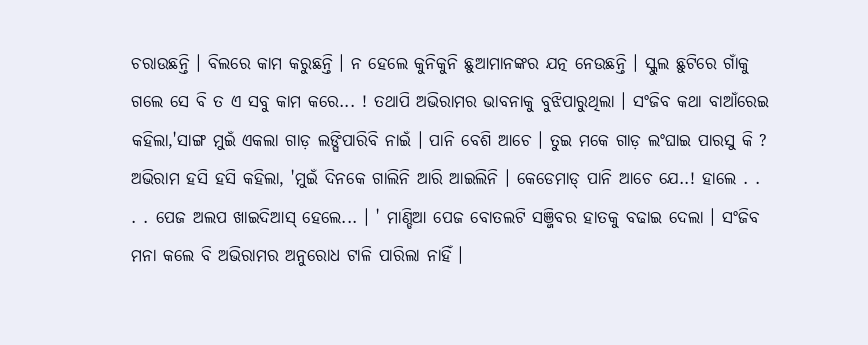ଚରାଉଛନ୍ତି । ବିଲରେ କାମ କରୁଛନ୍ତି । ନ ହେଲେ କୁନିକୁନି ଛୁଆମାନଙ୍କର ଯତ୍ନ ନେଉଛନ୍ତି । ସ୍କୁଲ ଛୁଟିରେ ଗାଁକୁ ଗଲେ ସେ ବି ତ ଏ ସବୁ କାମ କରେ... ! ତଥାପି ଅଭିରାମର ଭାବନାକୁ ବୁଝିପାରୁଥିଲା । ସଂଜିବ କଥା ବାଆଁରେଇ କହିଲା,'ସାଙ୍ଗ ମୁଇଁ ଏକଲା ଗାଡ଼ ଲଙ୍ଘିପାରିବି ନାଇଁ । ପାନି ବେଶି ଆଚେ । ତୁଇ ମକେ ଗାଡ଼ ଲଂଘାଇ ପାରସୁ କି ? ଅଭିରାମ ହସି ହସି କହିଲା, 'ମୁଇଁ ଦିନକେ ଗାଲିନି ଆରି ଆଇଲିନି । କେଡେମାଡ୍‌ ପାନି ଆଚେ ଯେ..! ହାଲେ . . . . ପେଜ ଅଲପ ଖାଇଦିଆସ୍ ହେଲେ... । ' ମାଣ୍ଡିଆ ପେଜ ବୋତଲଟି ସଞ୍ଜିବର ହାତକୁ ବଢାଇ ଦେଲା । ସଂଜିବ ମନା କଲେ ବି ଅଭିରାମର ଅନୁରୋଧ ଟାଳି ପାରିଲା ନାହିଁ ।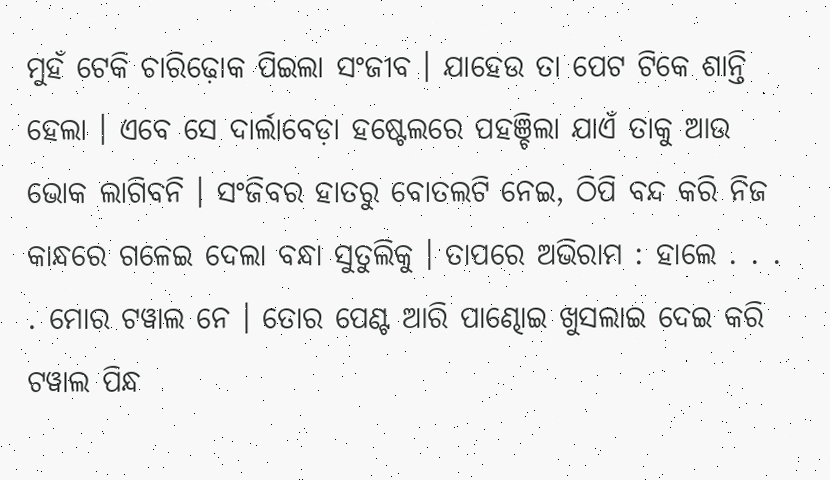ମୁହଁ ଟେକି ଚାରିଢ଼ୋକ ପିଇଲା ସଂଜୀବ । ଯାହେଉ ତା ପେଟ ଟିକେ ଶାନ୍ତି ହେଲା । ଏବେ ସେ ଦାର୍ଲାବେଡ଼ା ହଷ୍ଟେଲରେ ପହଞ୍ଚିଲା ଯାଏଁ ତାକୁ ଆଉ ଭୋକ ଲାଗିବନି । ସଂଜିବର ହାତରୁ ବୋତଲଟି ନେଇ, ଠିପି ବନ୍ଦ କରି ନିଜ କାନ୍ଧରେ ଗଳେଇ ଦେଲା ବନ୍ଧା ସୁତୁଲିକୁ । ତାପରେ ଅଭିରାମ : ହାଲେ . . . . ମୋର ଟୱାଲ ନେ । ତୋର ପେଣ୍ଟ ଆରି ପାଣ୍ଢୋଇ ଖୁସଲାଇ ଦେଇ କରି ଟୱାଲ ପିନ୍ଧ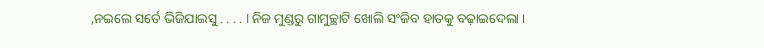,ନଇଲେ ସର୍ତେ ଭିଜିଯାଇସୁ . . . . I ନିଜ ମୁଣ୍ଡରୁ ଗାମୁଚ୍ଛାଟି ଖୋଲି ସଂଜିବ ହାତକୁ ବଢ଼ାଇଦେଲା ।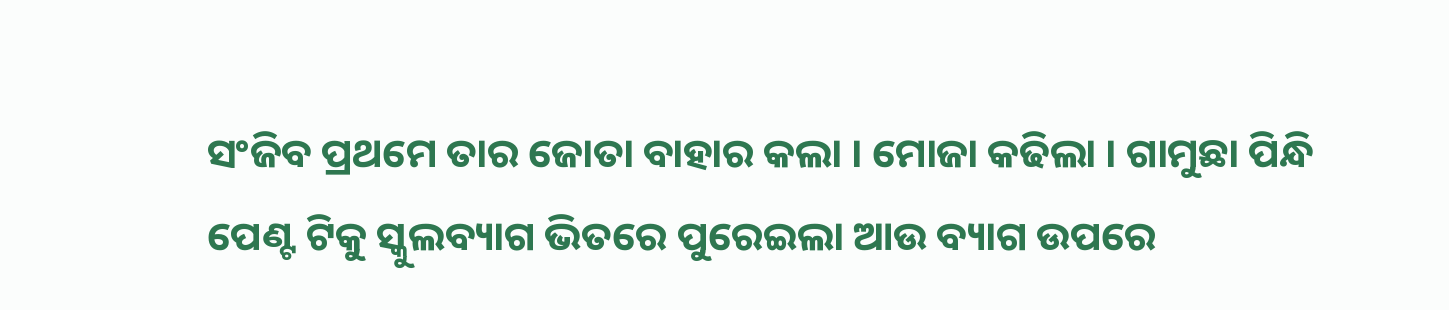ସଂଜିବ ପ୍ରଥମେ ତାର ଜୋତା ବାହାର କଲା । ମୋଜା କଢିଲା । ଗାମୁଛା ପିନ୍ଧି ପେଣ୍ଟ ଟିକୁ ସ୍କୁଲବ୍ୟାଗ ଭିତରେ ପୁରେଇଲା ଆଉ ବ୍ୟାଗ ଉପରେ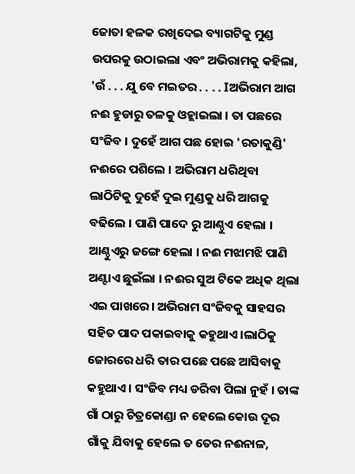ଜୋତା ହଳକ ରଖିଦେଇ ବ୍ୟାଗଟିକୁ ମୁଣ୍ଡ ଉପରକୁ ଉଠାଇଲା ଏବଂ ଅଭିରାମକୁ କହିଲା, 'ଉଁ . . . ଯୁ ବେ ମଇତର . . . . Iଅଭିରାମ ଆଗ ନଈ ହୁଡାରୁ ତଳକୁ ଓହ୍ଲାଇଲା । ତା ପଛରେ ସଂଜିବ । ଦୁହେଁ ଆଗ ପଛ ହୋଇ 'ରତାକୁଣ୍ଡି' ନଈରେ ପଶିଲେ । ଅଭିରାମ ଧରିଥିବା ଲାଠିଟିକୁ ଦୁହେଁ ଦୁଇ ମୁଣ୍ଡକୁ ଧରି ଆଗକୁ ବଢିଲେ । ପାଣି ପାଦେ ରୁ ଆଣ୍ଠୁଏ ହେଲା । ଆଣ୍ଠୁଏରୁ ଜଙ୍ଗେ ହେଲା । ନଈ ମଝାମଝି ପାଣି ଅଣ୍ଟାଏ ଛୁଇଁଲା । ନଈର ସୁଅ ଟିକେ ଅଧିକ ଥିଲା ଏଇ ପାଖରେ। ଅଭିରାମ ସଂଜିବକୁ ସାହସର ସହିତ ପାଦ ପକାଇବାକୁ କହୁଥାଏ ।ଲାଠିକୁ ଜୋରରେ ଧରି ତାର ପଛେ ପଛେ ଆସିବାକୁ କହୁଥାଏ । ସଂଜିବ ମଧ୍ୟ ଡରିବା ପିଲା ନୁହଁ । ତାଙ୍କ ଗାଁ ଠାରୁ ଚିତ୍ରକୋଣ୍ଡା ନ ହେଲେ କୋଉ ଦୂର ଗାଁକୁ ଯିବାକୁ ହେଲେ ତ ତେର ନଈନାଳ,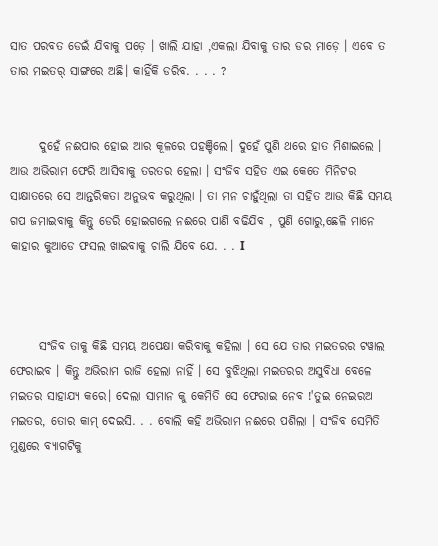ସାତ ପରବତ ଡେଇଁ ଯିବାକୁ ପଡ଼େ । ଖାଲି ଯାହା ,ଏକଲା ଯିବାକୁ ତାର ଡର ମାଡ଼େ । ଏବେ ତ ତାର ମଇତର୍ ସାଙ୍ଗରେ ଅଛି। କାହିଁକି ଡରିବ. . . . ?


      ଦୁହେଁ ନଈପାର ହୋଇ ଆର କୂଳରେ ପହଞ୍ଚିଲେ। ଦୁହେଁ ପୁଣି ଥରେ ହାତ ମିଶାଇଲେ । ଆଉ ଅଭିରାମ ଫେରି ଆସିବାକୁ ତରତର ହେଲା । ସଂଜିବ ସହିତ ଏଇ କେତେ ମିନିଟର ସାକ୍ଷାତରେ ସେ ଆନ୍ତରିକତା ଅନୁଭବ କରୁଥିଲା । ତା ମନ ଚାହୁଁଥିଲା ତା ସହିତ ଆଉ କିଛି ସମୟ ଗପ ଜମାଇବାକୁ କିନ୍ତୁ ଡେରି ହୋଇଗଲେ ନଈରେ ପାଣି ବଢିଯିବ , ପୁଣି ଗୋରୁ,ଛେଳି ମାନେ କାହାର କୁଆଡେ ଫସଲ ଖାଇବାକୁ ଚାଲି ଯିବେ ଯେ. . . I



      ସଂଜିବ ତାକୁ କିଛି ସମୟ ଅପେକ୍ଷା କରିବାକୁ କହିଲା । ସେ ଯେ ତାର ମଇତରର ଟୱାଲ ଫେରାଇବ । କିନ୍ତୁ ଅଭିରାମ ରାଜି ହେଲା ନାହିଁ । ସେ ବୁଝିଥିଲା ମଇତରର ଅସୁବିଧା ବେଳେ ମଇତର ସାହାଯ୍ୟ କରେ। ଦେଲା ସାମାନ କୁ କେମିତି ସେ ଫେରାଇ ନେବ !'ତୁଇ ନେଇରଅ ମଇତର, ତୋର କାମ୍ ଦେଇସି. . . ବୋଲି କହି ଅଭିରାମ ନଈରେ ପଶିଲା । ସଂଜିବ ସେମିତି ମୁଣ୍ଡରେ ବ୍ୟାଗଟିକୁ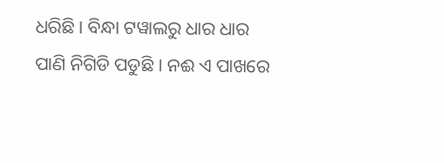ଧରିଛି । ବିନ୍ଧା ଟୱାଲରୁ ଧାର ଧାର ପାଣି ନିଗିଡି ପଡୁଛି । ନଈ ଏ ପାଖରେ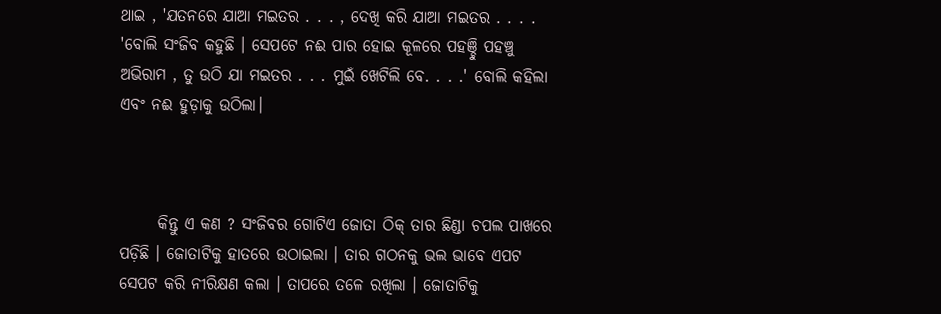ଥାଇ , 'ଯତନରେ ଯାଆ ମଇତର . . . , ଦେଖି କରି ଯାଆ ମଇତର . . . . 'ବୋଲି ସଂଜିବ କହୁଛି । ସେପଟେ ନଈ ପାର ହୋଇ କୂଳରେ ପହଞ୍ଚୁି ପହଞ୍ଚୁ ଅଭିରାମ , ତୁ ଉଠି ଯା ମଇତର . . . ମୁଇଁ ଖେଟିଲି ବେ. . . .' ବୋଲି କହିଲା ଏବଂ ନଈ ହୁଡ଼ାକୁ ଉଠିଲା।



      କିନ୍ତୁ ଏ କଣ ? ସଂଜିବର ଗୋଟିଏ ଜୋତା ଠିକ୍ ତାର ଛିଣ୍ଡା ଚପଲ ପାଖରେ ପଡ଼ିଛି । ଜୋତାଟିକୁ ହାତରେ ଉଠାଇଲା । ତାର ଗଠନକୁ ଭଲ ଭାବେ ଏପଟ ସେପଟ କରି ନୀରିକ୍ଷଣ କଲା । ତାପରେ ତଳେ ରଖିଲା । ଜୋତାଟିକୁ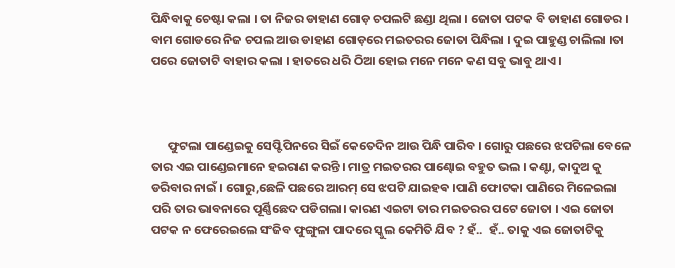ପିନ୍ଧିବାକୁ ଚେଷ୍ଟା କଲା । ତା ନିଜର ଡାହାଣ ଗୋଡ଼ ଚପଲଟି ଛଣ୍ଡା ଥିଲା । ଜୋତା ପଟକ ବି ଡାହାଣ ଗୋଡର । ବାମ ଗୋଡରେ ନିଜ ଚପଲ ଆଉ ଡାହାଣ ଗୋଡ଼ରେ ମଇତରର ଜୋତା ପିନ୍ଧିଲା । ଦୁଇ ପାହୁଣ୍ଡ ଚାଲିଲା ।ତା ପରେ ଜୋତାଟି ବାହାର କଲା । ହାତରେ ଧରି ଠିଆ ହୋଇ ମନେ ମନେ କଣ ସବୁ ଭାବୁ ଥାଏ ।



      ଫୁଟଲା ପାଣ୍ଡେଇକୁ ସେପ୍ଟିପିନରେ ସିଇଁ କେତେଦିନ ଆଉ ପିନ୍ଧି ପାରିବ । ଗୋରୁ ପଛରେ ଝପଟିଲା ବେଳେ ତାର ଏଇ ପାଣ୍ଡେଇମାନେ ହଇରାଣ କରନ୍ତି । ମାତ୍ର ମଇତରର ପାଣ୍ଢୋଇ ବହୁତ ଭଲ । କଣ୍ଟା, କାଦୁଅ କୁ ଡରିବାର ନାଇଁ । ଗୋରୁ,ଛେଳି ପଛରେ ଆରମ୍ ସେ ଝପଟି ଯାଇହଵ ।ପାଣି ଫୋଟକା ପାଣିରେ ମିଳେଇଲା ପରି ତାର ଭାବନାରେ ପୂର୍ଣ୍ଣିଛେଦ ପଡିଗଲା। କାରଣ ଏଇଟା ତାର ମଇତରର ପଟେ ଜୋତା । ଏଇ ଜୋତା ପଟକ ନ ଫେରେଇଲେ ସଂଜିବ ଫୁଙ୍ଗୁଳା ପାଦରେ ସ୍କୁଲ କେମିତି ଯିବ ? ହଁ..  ହଁ.. ତାକୁ ଏଇ ଜୋତାଟିକୁ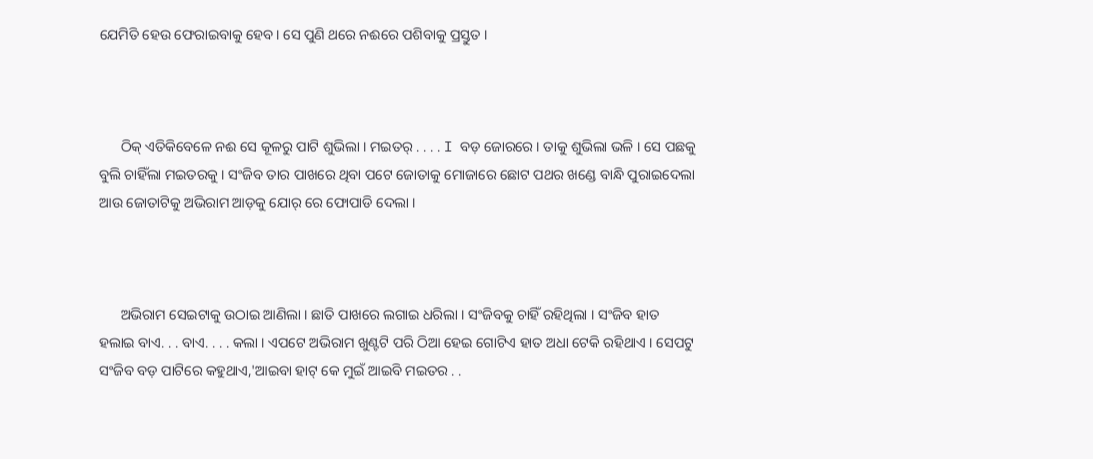ଯେମିତି ହେଉ ଫେରାଇବାକୁ ହେବ। ସେ ପୁଣି ଥରେ ନଈରେ ପଶିବାକୁ ପ୍ରସ୍ତୁତ ।



      ଠିକ୍ ଏତିକିବେଳେ ନଈ ସେ କୂଳରୁ ପାଟି ଶୁଭିଲା । ମଇତର୍ . . . . I ବଡ଼ ଜୋରରେ । ତାକୁ ଶୁଭିଲା ଭଳି । ସେ ପଛକୁ ବୁଲି ଚାହିଁଲା ମଇତରକୁ । ସଂଜିବ ତାର ପାଖରେ ଥିବା ପଟେ ଜୋତାକୁ ମୋଜାରେ ଛୋଟ ପଥର ଖଣ୍ଡେ ବାନ୍ଧି ପୁରାଇଦେଲା ଆଉ ଜୋତାଟିକୁ ଅଭିରାମ ଆଡ଼କୁ ଯୋର୍ ରେ ଫୋପାଡି ଦେଲା ।



      ଅଭିରାମ ସେଇଟାକୁ ଉଠାଇ ଆଣିଲା । ଛାତି ପାଖରେ ଲଗାଇ ଧରିଲା । ସଂଜିବକୁ ଚାହିଁ ରହିଥିଲା । ସଂଜିବ ହାତ ହଲାଇ ବାଏ. . . ବାଏ. . . . କଲା । ଏପଟେ ଅଭିରାମ ଖୁଣ୍ଟଟି ପରି ଠିଆ ହେଇ ଗୋଟିଏ ହାତ ଅଧା ଟେକି ରହିଥାଏ । ସେପଟୁ ସଂଜିବ ବଡ଼ ପାଟିରେ କହୁଥାଏ,'ଆଇବା ହାଟ୍ କେ ମୁଇଁ ଆଇବି ମଇତର . .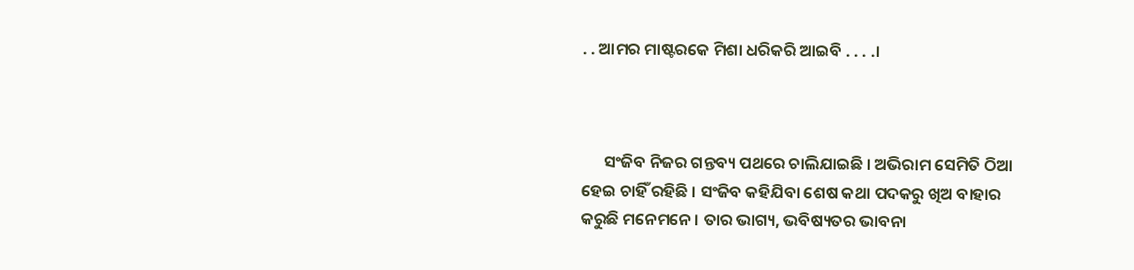. . ଆମର ମାଷ୍ଟରକେ ମିଶା ଧରିକରି ଆଇବି . . . .।



      ସଂଜିବ ନିଜର ଗନ୍ତବ୍ୟ ପଥରେ ଚାଲିଯାଇଛି । ଅଭିରାମ ସେମିତି ଠିଆ ହେଇ ଚାହିଁ ରହିଛି । ସଂଜିବ କହିଯିବା ଶେଷ କଥା ପଦକରୁ ଖିଅ ବାହାର କରୁଛି ମନେମନେ । ତାର ଭାଗ୍ୟ, ଭବିଷ୍ୟତର ଭାବନା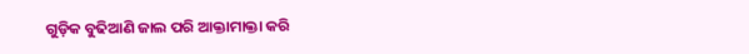ଗୁଡ଼ିକ ବୁଢିଆଣି ଜାଲ ପରି ଆକ୍ତାମାକ୍ତା କରି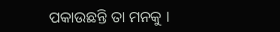ପକାଉଛନ୍ତି ତା ମନକୁ ।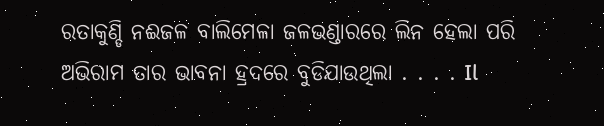ରତାକୁଣ୍ଡି ନଈଜଳ ବାଲିମେଳା ଜଳଭଣ୍ଡାରରେ ଲିନ ହେଲା ପରି ଅଭିରାମ ତାର ଭାବନା ହ୍ରଦରେ ବୁଡିଯାଉଥିଲା . . . . Il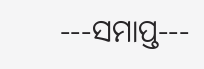---ସମାପ୍ତ---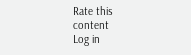Rate this content
Log in